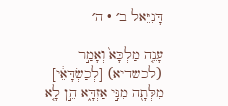דָּנִיֵּאל ב׳ · ה׳

עָנֵ֤ה מַלְכָּא֙ וְאָמַ֣ר (לכשדיא) [לְכַשְׂדָּאֵ֔י] מִלְּתָ֖ה מִנִּ֣י אַזְדָּ֑א הֵ֣ן לָ֤א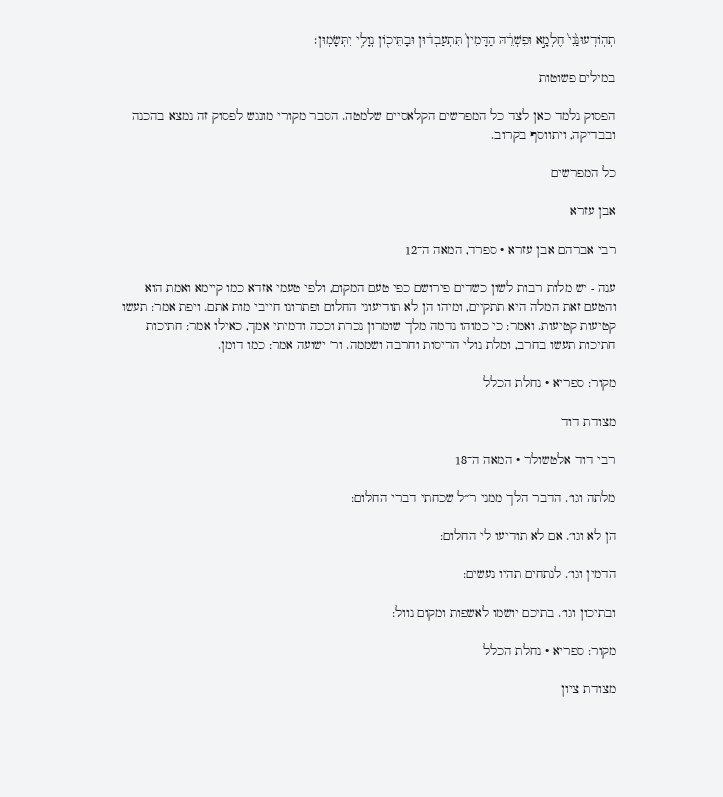תְהֽוֹדְעוּנַּ֙נִי֙ חֶלְמָ֣א וּפִשְׁרֵ֔הּ הַדָּמִין֙ תִּתְעַבְד֔וּן וּבָתֵּיכ֖וֹן נְוָלִ֥י יִתְּשָׂמֽוּן׃

במילים פשוטות

הפסוק נלמד כאן לצד כל המפרשים הקלאסיים שלמטה. הסבר מקורי מונגש לפסוק זה נמצא בהכנה ובבדיקה, ויתווסף בקרוב.

כל המפרשים

אבן עזרא

רבי אברהם אבן עזרא · ספרד, המאה ה־12

ענה - יש מלות רבות לשון כשדים פירושם כפי טעם המקום, ולפי טעמי אזדא כמו קיימא ואמת הוא והטעם זאת המלה היא תתקיים, ומיהו הן לא תודיעוני החלום ופתרונו חייבי מות אתם. ויפת אמר: תעשו קטיעות קטיעות. ואמר: כי כמוהו נדמה מלך שומרון נכרת וככה ודמיתי אמך, כאילו אמר: חתיכות חתיכות תעשו בחרב, ומלת נולי הריסות וחרבה ושממה. ור' ישועה אמר: כמו דומן.

מקור: ספריא · נחלת הכלל

מצודת דוד

רבי דוד אלטשולר · המאה ה־18

מלתה וגו׳. הדבר הלך ממני ר״ל שכחתי דברי החלום:

הן לא וגו׳. אם לא תודיעו לי החלום:

הדמין וגו׳. לנתחים תהיו נעשים:

ובתיכון וגו׳. בתיכם יושמו לאשפות ומקום נוול:

מקור: ספריא · נחלת הכלל

מצודת ציון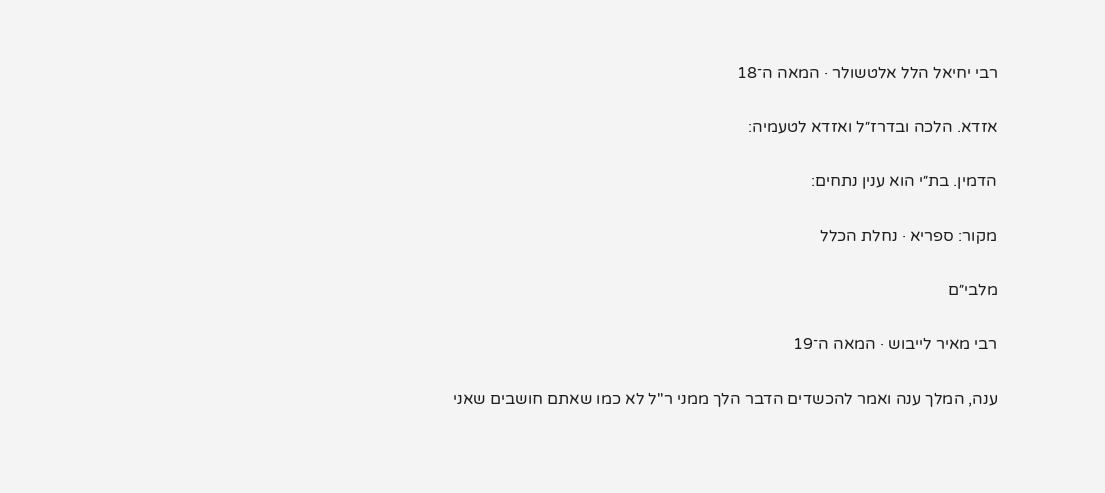רבי יחיאל הלל אלטשולר · המאה ה־18

אזדא. הלכה ובדרז״ל ואזדא לטעמיה:

הדמין. בת״י הוא ענין נתחים:

מקור: ספריא · נחלת הכלל

מלבי״ם

רבי מאיר לייבוש · המאה ה־19

ענה, המלך ענה ואמר להכשדים הדבר הלך ממני ר"ל לא כמו שאתם חושבים שאני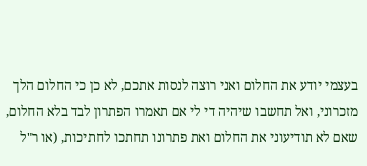בעצמי יודע את החלום ואני רוצה לנסות אתכם, לא כן כי החלום הלך מזכרוני, ואל תחשבו שיהיה די לי אם תאמרו הפתרון לבד בלא החלום, שאם לא תודיעוני את החלום ואת פתרונו תחתכו לחתיכות, (או ר"ל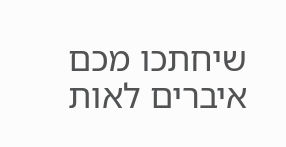שיחתכו מכם איברים לאות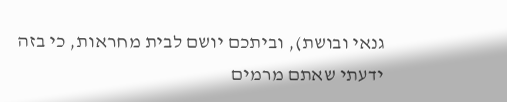גנאי ובושת), וביתכם יושם לבית מחראות, כי בזה ידעתי שאתם מרמים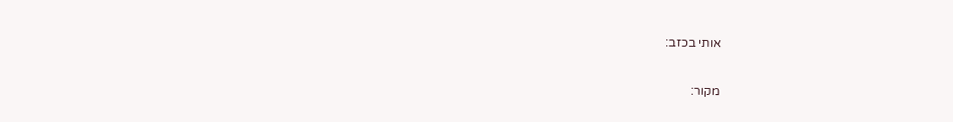אותי בכזב:

מקור: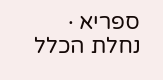ספריא · נחלת הכלל